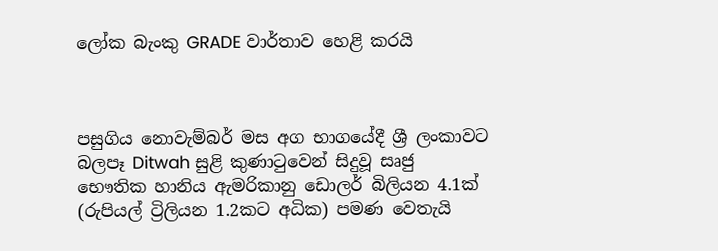ලෝක බැංකු GRADE වාර්තාව හෙළි කරයි



පසුගිය නොවැම්බර් මස අග භාගයේදී ශ්‍රී ලංකාවට බලපෑ Ditwah සුළි කුණාටුවෙන් සිදුවූ සෘජු භෞතික හානිය ඇමරිකානු ඩොලර් බිලියන 4.1ක් (රුපියල් ට්‍රිලියන 1.2කට අධික) පමණ වෙතැයි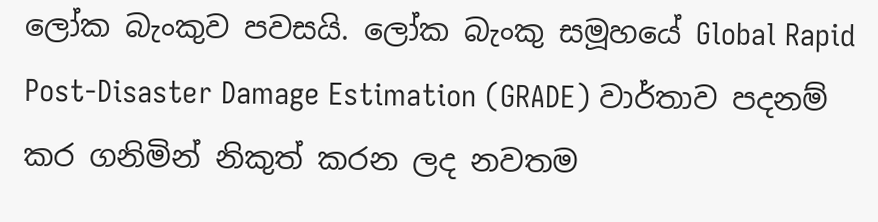ලෝක බැංකුව පවසයි. ලෝක බැංකු සමූහයේ Global Rapid Post-Disaster Damage Estimation (GRADE) වාර්තාව පදනම් කර ගනිමින් නිකුත් කරන ලද නවතම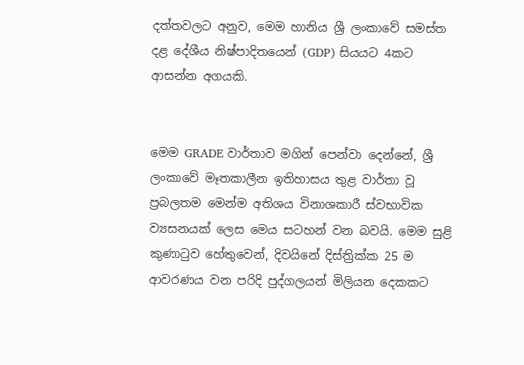දත්තවලට අනුව, මෙම හානිය ශ්‍රී ලංකාවේ සමස්ත දළ දේශීය නිෂ්පාදිතයෙන් (GDP) සියයට 4කට ආසන්න අගයකි.


මෙම GRADE වාර්තාව මගින් පෙන්වා දෙන්නේ, ශ්‍රී ලංකාවේ මෑතකාලීන ඉතිහාසය තුළ වාර්තා වූ ප්‍රබලතම මෙන්ම අතිශය විනාශකාරී ස්වභාවික ව්‍යසනයක් ලෙස මෙය සටහන් වන බවයි. මෙම සුළි කුණාටුව හේතුවෙන්, දිවයිනේ දිස්ත්‍රික්ක 25 ම ආවරණය වන පරිදි පුද්ගලයන් මිලියන දෙකකට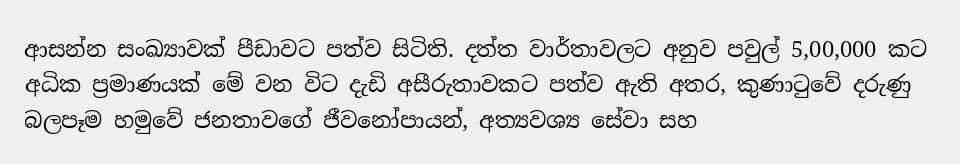ආසන්න සංඛ්‍යාවක් පීඩාවට පත්ව සිටිති. දත්ත වාර්තාවලට අනුව පවුල් 5,00,000 කට අධික ප්‍රමාණයක් මේ වන විට දැඩි අසීරුතාවකට පත්ව ඇති අතර, කුණාටුවේ දරුණු බලපෑම හමුවේ ජනතාවගේ ජීවනෝපායන්, අත්‍යවශ්‍ය සේවා සහ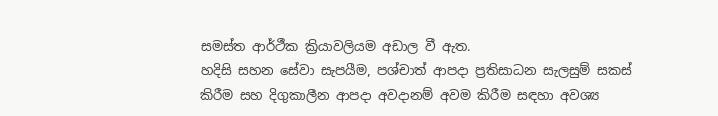සමස්ත ආර්ථීක ක්‍රියාවලියම අඩාල වී ඇත.
හදිසි සහන සේවා සැපයීම, පශ්චාත් ආපදා ප්‍රතිසාධන සැලසුම් සකස් කිරීම සහ දිගුකාලීන ආපදා අවදානම් අවම කිරීම සඳහා අවශ්‍ය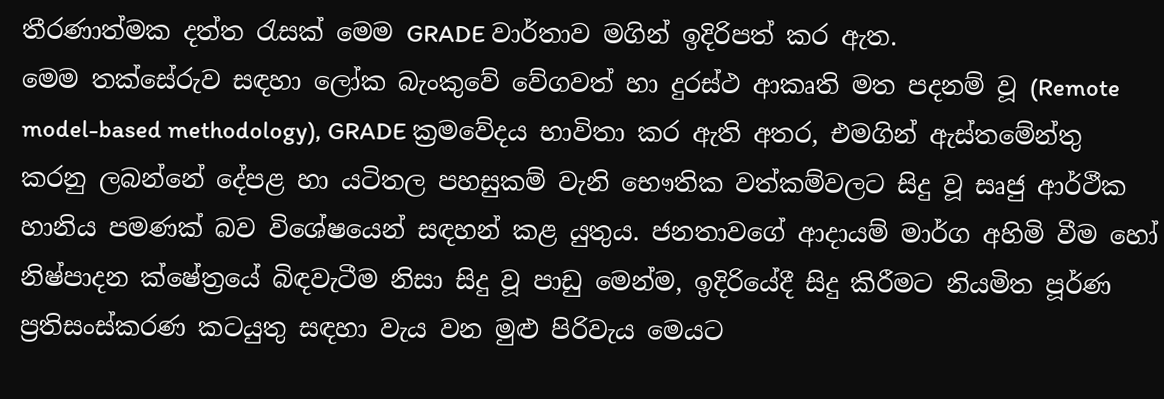තීරණාත්මක දත්ත රැසක් මෙම GRADE වාර්තාව මගින් ඉදිරිපත් කර ඇත.
මෙම තක්සේරුව සඳහා ලෝක බැංකුවේ වේගවත් හා දුරස්ථ ආකෘති මත පදනම් වූ (Remote model-based methodology), GRADE ක්‍රමවේදය භාවිතා කර ඇති අතර, එමගින් ඇස්තමේන්තු කරනු ලබන්නේ දේපළ හා යටිතල පහසුකම් වැනි භෞතික වත්කම්වලට සිදු වූ සෘජු ආර්ථීක හානිය පමණක් බව විශේෂයෙන් සඳහන් කළ යුතුය. ජනතාවගේ ආදායම් මාර්ග අහිමි වීම හෝ නිෂ්පාදන ක්ෂේත්‍රයේ බිඳවැටීම නිසා සිදු වූ පාඩු මෙන්ම, ඉදිරියේදී සිදු කිරීමට නියමිත පූර්ණ ප්‍රතිසංස්කරණ කටයුතු සඳහා වැය වන මුළු පිරිවැය මෙයට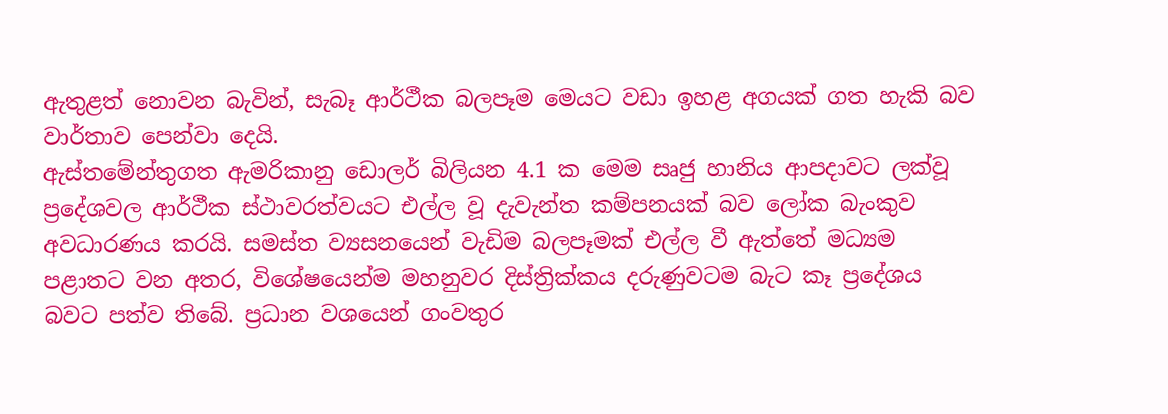ඇතුළත් නොවන බැවින්, සැබෑ ආර්ථීක බලපෑම මෙයට වඩා ඉහළ අගයක් ගත හැකි බව වාර්තාව පෙන්වා දෙයි.
ඇස්තමේන්තුගත ඇමරිකානු ඩොලර් බිලියන 4.1 ක මෙම සෘජු හානිය ආපදාවට ලක්වූ ප්‍රදේශවල ආර්ථීක ස්ථාවරත්වයට එල්ල වූ දැවැන්ත කම්පනයක් බව ලෝක බැංකුව අවධාරණය කරයි. සමස්ත ව්‍යසනයෙන් වැඩිම බලපෑමක් එල්ල වී ඇත්තේ මධ්‍යම පළාතට වන අතර, විශේෂයෙන්ම මහනුවර දිස්ත්‍රික්කය දරුණුවටම බැට කෑ ප්‍රදේශය බවට පත්ව තිබේ. ප්‍රධාන වශයෙන් ගංවතුර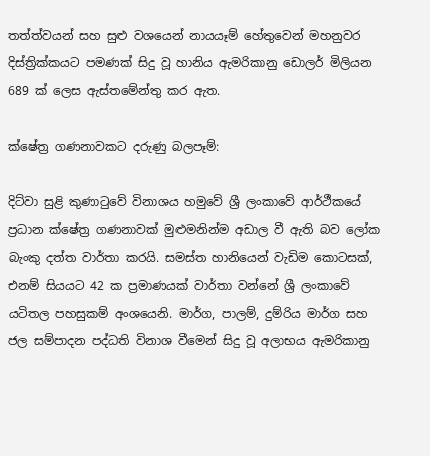තත්ත්වයන් සහ සුළු වශයෙන් නායයෑම් හේතුවෙන් මහනුවර දිස්ත්‍රික්කයට පමණක් සිදු වූ හානිය ඇමරිකානු ඩොලර් මිලියන 689 ක් ලෙස ඇස්තමේන්තු කර ඇත.

ක්ෂේත්‍ර ගණනාවකට දරුණු බලපෑම්:

දිට්වා සුළි කුණාටුවේ විනාශය හමුවේ ශ්‍රී ලංකාවේ ආර්ථීකයේ ප්‍රධාන ක්ෂේත්‍ර ගණනාවක් මුළුමනින්ම අඩාල වී ඇති බව ලෝක බැංකු දත්ත වාර්තා කරයි. සමස්ත හානියෙන් වැඩිම කොටසක්, එනම් සියයට 42 ක ප්‍රමාණයක් වාර්තා වන්නේ ශ්‍රී ලංකාවේ යටිතල පහසුකම් අංශයෙනි. මාර්ග, පාලම්, දුම්රිය මාර්ග සහ ජල සම්පාදන පද්ධති විනාශ වීමෙන් සිදු වූ අලාභය ඇමරිකානු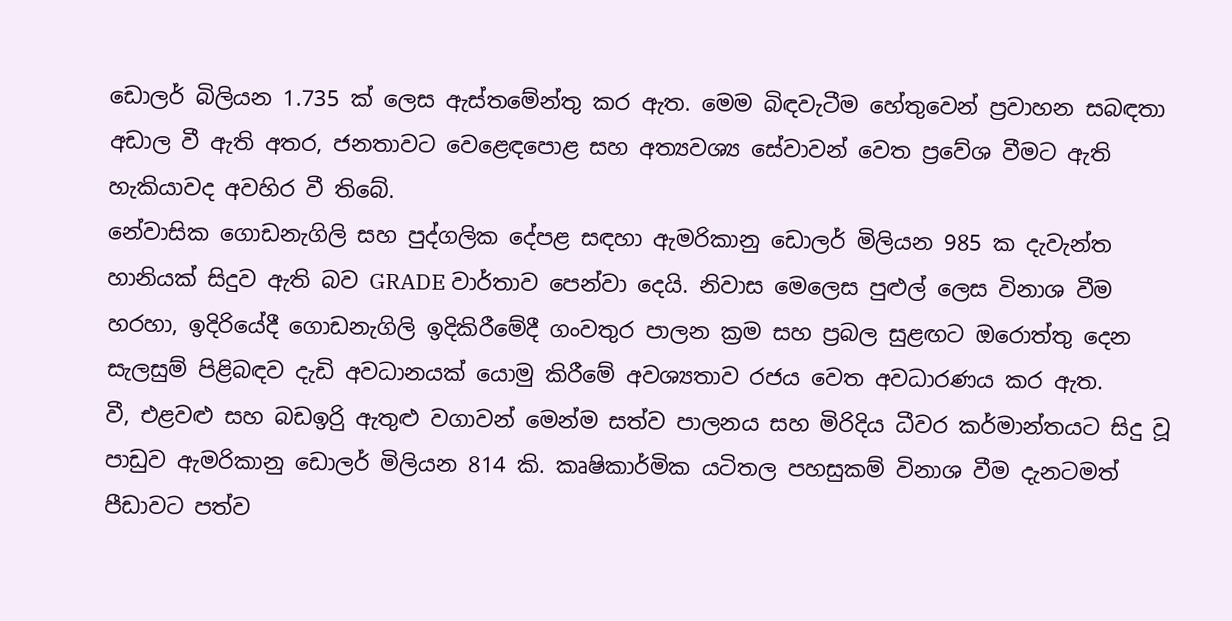ඩොලර් බිලියන 1.735 ක් ලෙස ඇස්තමේන්තු කර ඇත. මෙම බිඳවැටීම හේතුවෙන් ප්‍රවාහන සබඳතා අඩාල වී ඇති අතර, ජනතාවට වෙළෙඳපොළ සහ අත්‍යවශ්‍ය සේවාවන් වෙත ප්‍රවේශ වීමට ඇති හැකියාවද අවහිර වී තිබේ.
නේවාසික ගොඩනැගිලි සහ පුද්ගලික දේපළ සඳහා ඇමරිකානු ඩොලර් මිලියන 985 ක දැවැන්ත හානියක් සිදුව ඇති බව GRADE වාර්තාව පෙන්වා දෙයි. නිවාස මෙලෙස පුළුල් ලෙස විනාශ වීම හරහා, ඉදිරියේදී ගොඩනැගිලි ඉදිකිරීමේදී ගංවතුර පාලන ක්‍රම සහ ප්‍රබල සුළඟට ඔරොත්තු දෙන සැලසුම් පිළිබඳව දැඩි අවධානයක් යොමු කිරීමේ අවශ්‍යතාව රජය වෙත අවධාරණය කර ඇත.
වී, එළවළු සහ බඩඉරිු ඇතුළු වගාවන් මෙන්ම සත්ව පාලනය සහ මිරිදිය ධීවර කර්මාන්තයට සිදු වූ පාඩුව ඇමරිකානු ඩොලර් මිලියන 814 කි. කෘෂිකාර්මික යටිතල පහසුකම් විනාශ වීම දැනටමත් පීඩාවට පත්ව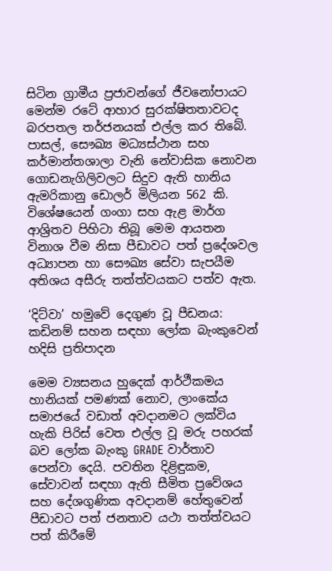සිටින ග්‍රාමීය ප්‍රජාවන්ගේ ජීවනෝපායට මෙන්ම රටේ ආහාර සුරක්ෂිතතාවටද බරපතල තර්ජනයක් එල්ල කර තිබේ.
පාසල්, සෞඛ්‍ය මධ්‍යස්ථාන සහ කර්මාන්තශාලා වැනි නේවාසික නොවන ගොඩනැගිලිවලට සිදුව ඇති හානිය ඇමරිකානු ඩොලර් මිලියන 562 කි. විශේෂයෙන් ගංගා සහ ඇළ මාර්ග ආශ්‍රිතව පිහිටා තිබූ මෙම ආයතන විනාශ වීම නිසා පීඩාවට පත් ප්‍රදේශවල අධ්‍යාපන හා සෞඛ්‍ය සේවා සැපයීම අතිශය අසීරු තත්ත්වයකට පත්ව ඇත.

‘දිට්වා’ හමුවේ දෙගුණ වූ පීඩනය: කඩිනම් සහන සඳහා ලෝක බැංකුවෙන් හදිසි ප්‍රතිපාදන

මෙම ව්‍යසනය හුදෙක් ආර්ථීකමය හානියක් පමණක් නොව, ලාංකේය සමාජයේ වඩාත් අවදානමට ලක්විය හැකි පිරිස් වෙත එල්ල වූ මරු පහරක් බව ලෝක බැංකු GRADE වාර්තාව පෙන්වා දෙයි. පවතින දිළිඳුකම, සේවාවන් සඳහා ඇති සීමිත ප්‍රවේශය සහ දේශගුණික අවදානම් හේතුවෙන් පීඩාවට පත් ජනතාව යථා තත්ත්වයට පත් කිරීමේ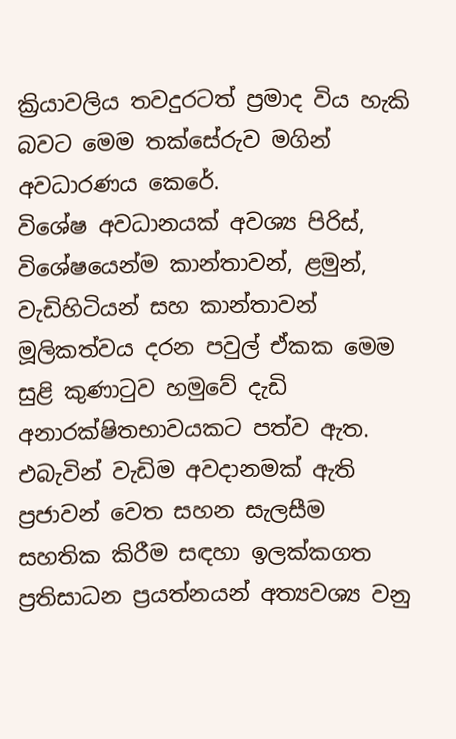ක්‍රියාවලිය තවදුරටත් ප්‍රමාද විය හැකි බවට මෙම තක්සේරුව මගින් අවධාරණය කෙරේ.
විශේෂ අවධානයක් අවශ්‍ය පිරිස්, විශේෂයෙන්ම කාන්තාවන්, ළමුන්, වැඩිහිටියන් සහ කාන්තාවන් මූලිකත්වය දරන පවුල් ඒකක මෙම සුළි කුණාටුව හමුවේ දැඩි අනාරක්ෂිතභාවයකට පත්ව ඇත. එබැවින් වැඩිම අවදානමක් ඇති ප්‍රජාවන් වෙත සහන සැලසීම සහතික කිරීම සඳහා ඉලක්කගත ප්‍රතිසාධන ප්‍රයත්නයන් අත්‍යවශ්‍ය වනු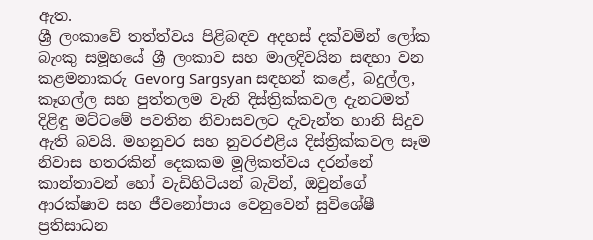ඇත.
ශ්‍රී ලංකාවේ තත්ත්වය පිළිබඳව අදහස් දක්වමින් ලෝක බැංකු සමූහයේ ශ්‍රී ලංකාව සහ මාලදිවයින සඳහා වන කළමනාකරු Gevorg Sargsyan සඳහන් කළේ, බදුල්ල, කෑගල්ල සහ පුත්තලම වැනි දිස්ත්‍රික්කවල දැනටමත් දිළිඳු මට්ටමේ පවතින නිවාසවලට දැවැන්ත හානි සිදුව ඇති බවයි. මහනුවර සහ නුවරඑළිය දිස්ත්‍රික්කවල සෑම නිවාස හතරකින් දෙකකම මූලිකත්වය දරන්නේ කාන්තාවන් හෝ වැඩිහිටියන් බැවින්, ඔවුන්ගේ ආරක්ෂාව සහ ජීවනෝපාය වෙනුවෙන් සුවිශේෂී ප්‍රතිසාධන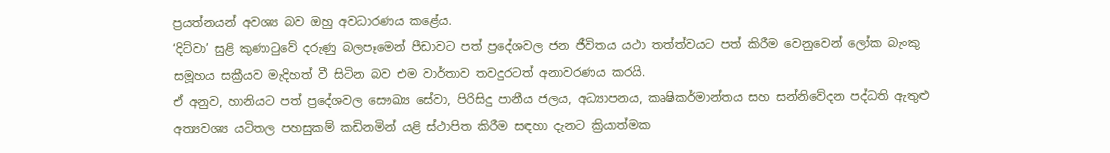ප්‍රයත්නයන් අවශ්‍ය බව ඔහු අවධාරණය කළේය.
‘දිට්වා’ සුළි කුණාටුවේ දරුණු බලපෑමෙන් පීඩාවට පත් ප්‍රදේශවල ජන ජීවිතය යථා තත්ත්වයට පත් කිරීම වෙනුවෙන් ලෝක බැංකු සමූහය සක්‍රීයව මැදිහත් වී සිටින බව එම වාර්තාව තවදුරටත් අනාවරණය කරයි.
ඒ අනුව, හානියට පත් ප්‍රදේශවල සෞඛ්‍ය සේවා, පිරිසිදු පානීය ජලය, අධ්‍යාපනය, කෘෂිකර්මාන්තය සහ සන්නිවේදන පද්ධති ඇතුළු අත්‍යවශ්‍ය යටිතල පහසුකම් කඩිනමින් යළි ස්ථාපිත කිරීම සඳහා දැනට ක්‍රියාත්මක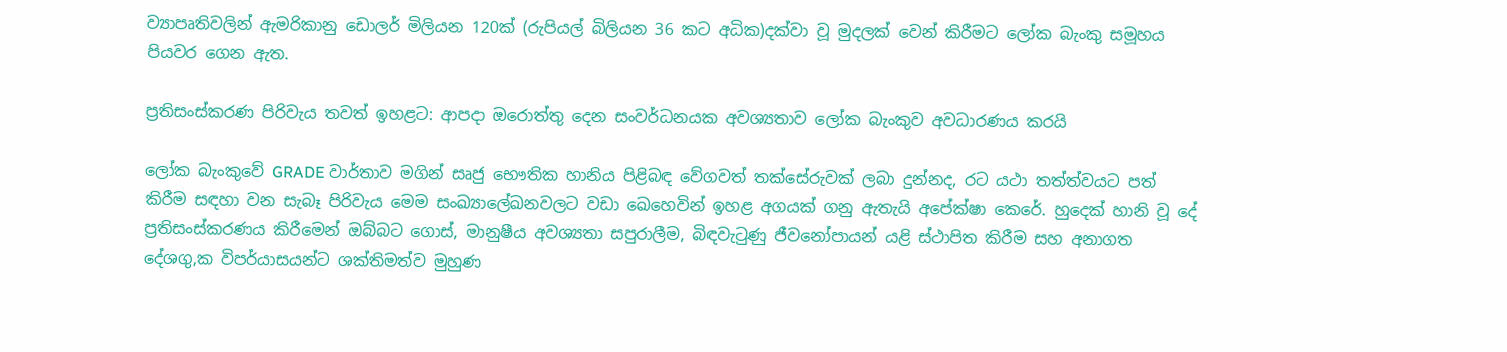ව්‍යාපෘතිවලින් ඇමරිකානු ඩොලර් මිලියන 120ක් (රුපියල් බිලියන 36 කට අධික)දක්වා වූ මුදලක් වෙන් කිරීමට ලෝක බැංකු සමූහය පියවර ගෙන ඇත.

ප්‍රතිසංස්කරණ පිරිවැය තවත් ඉහළට: ආපදා ඔරොත්තු දෙන සංවර්ධනයක අවශ්‍යතාව ලෝක බැංකුව අවධාරණය කරයි

ලෝක බැංකුවේ GRADE වාර්තාව මගින් සෘජු භෞතික හානිය පිළිබඳ වේගවත් තක්සේරුවක් ලබා දුන්නද, රට යථා තත්ත්වයට පත් කිරීම සඳහා වන සැබෑ පිරිවැය මෙම සංඛ්‍යාලේඛනවලට වඩා ඛෙහෙවින් ඉහළ අගයක් ගනු ඇතැයි අපේක්ෂා කෙරේ. හුදෙක් හානි වූ දේ ප්‍රතිසංස්කරණය කිරීමෙන් ඔබ්බට ගොස්, මානුෂීය අවශ්‍යතා සපුරාලීම, බිඳවැටුණු ජීවනෝපායන් යළි ස්ථාපිත කිරීම සහ අනාගත දේශගු‚ක විපර්යාසයන්ට ශක්තිමත්ව මුහුණ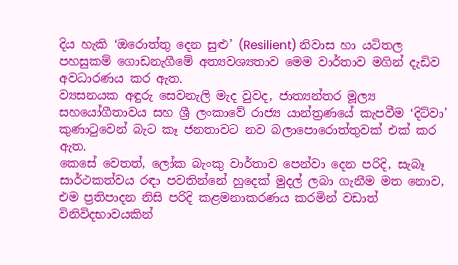දිය හැකි ‘ඔරොත්තු දෙන සුළු’ (Resilient) නිවාස හා යටිතල පහසුකම් ගොඩනැගීමේ අත්‍යවශ්‍යතාව මෙම වාර්තාව මගින් දැඩිව අවධාරණය කර ඇත.
ව්‍යසනයක අඳුරු සෙවනැලි මැද වුවද, ජාත්‍යන්තර මූල්‍ය සහයෝගීතාවය සහ ශ්‍රී ලංකාවේ රාජ්‍ය යාන්ත්‍රණයේ කැපවීම ‘දිට්වා’ කුණාටුවෙන් බැට කෑ ජනතාවට නව බලාපොරොත්තුවක් එක් කර ඇත.
කෙසේ වෙතත්, ලෝක බැංකු වාර්තාව පෙන්වා දෙන පරිදි, සැබෑ සාර්ථකත්වය රඳා පවතින්නේ හුදෙක් මුදල් ලබා ගැනීම මත නොව, එම ප්‍රතිපාදන නිසි පරිදි කළමනාකරණය කරමින් වඩාත් විනිවිදභාවයකින්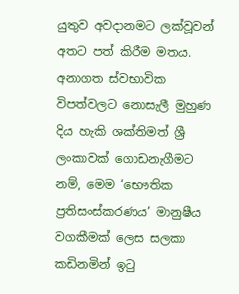යුතුව අවදානමට ලක්වූවන් අතට පත් කිරීම මතය. අනාගත ස්වභාවික විපත්වලට නොසැලී මුහුණ දිය හැකි ශක්තිමත් ශ්‍රී ලංකාවක් ගොඩනැගීමට නම්, මෙම ‘භෞතික ප්‍රතිසංස්කරණය’ මානුෂීය වගකීමක් ලෙස සලකා කඩිනමින් ඉටු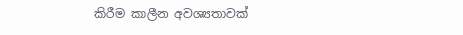කිරීම කාලීන අවශ්‍යතාවක්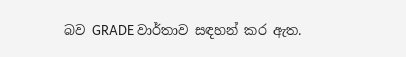බව GRADE වාර්තාව සඳහන් කර ඇත.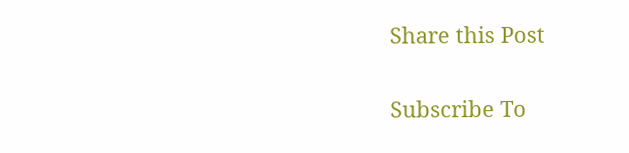Share this Post

Subscribe To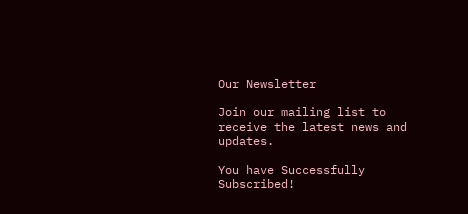Our Newsletter

Join our mailing list to receive the latest news and updates.

You have Successfully Subscribed!